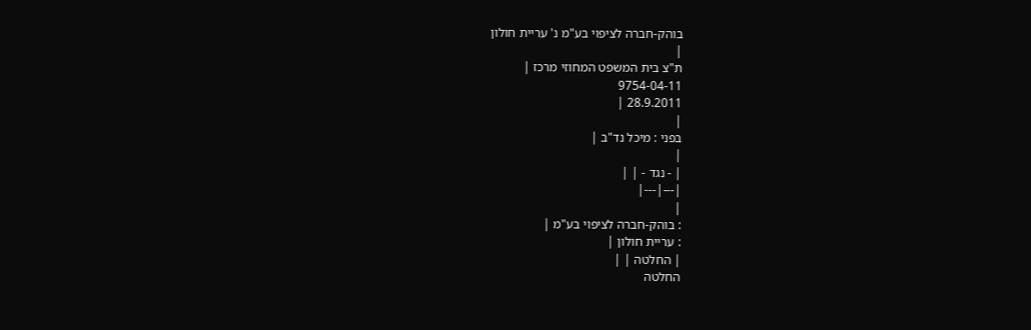בוהק-חברה לציפוי בע"מ נ' עריית חולון
|
ת"צ בית המשפט המחוזי מרכז |
9754-04-11
28.9.2011 |
|
בפני : מיכל נד"ב |
|
| - נגד - | |
|---|---|
|
: בוהק-חברה לציפוי בע"מ |
: עריית חולון |
| החלטה | |
החלטה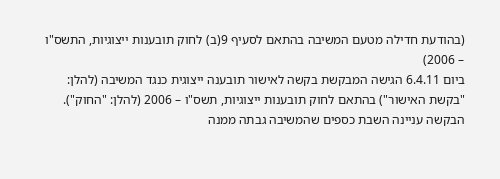(בהודעת חדילה מטעם המשיבה בהתאם לסעיף 9(ב) לחוק תובענות ייצוגיות, התשס"ו – 2006)
ביום 6.4.11 הגישה המבקשת בקשה לאישור תובענה ייצוגית כנגד המשיבה (להלן: "בקשת האישור") בהתאם לחוק תובענות ייצוגיות, תשס"ו – 2006 (להלן: "החוק"). הבקשה עניינה השבת כספים שהמשיבה גבתה ממנה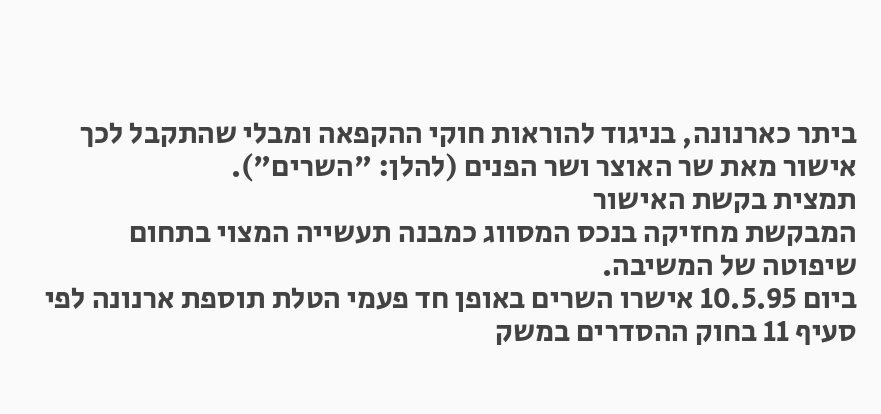ביתר כארנונה, בניגוד להוראות חוקי ההקפאה ומבלי שהתקבל לכך אישור מאת שר האוצר ושר הפנים (להלן: "השרים").
תמצית בקשת האישור
המבקשת מחזיקה בנכס המסווג כמבנה תעשייה המצוי בתחום שיפוטה של המשיבה.
ביום 10.5.95 אישרו השרים באופן חד פעמי הטלת תוספת ארנונה לפי סעיף 11 בחוק ההסדרים במשק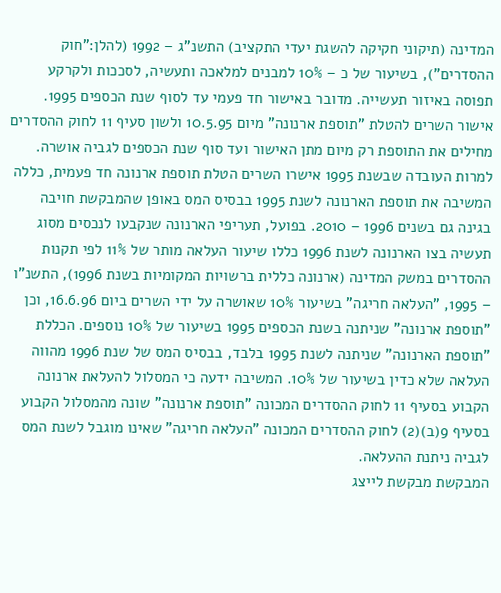המדינה (תיקוני חקיקה להשגת יעדי התקציב) התשנ"ג – 1992 (להלן:"חוק ההסדרים"), בשיעור של כ – 10% למבנים למלאכה ותעשיה, לסככות ולקרקע תפוסה באיזור תעשייה. מדובר באישור חד פעמי עד לסוף שנת הכספים 1995. אישור השרים להטלת "תוספת ארנונה" מיום 10.5.95 ולשון סעיף 11 לחוק ההסדרים מחילים את התוספת רק מיום מתן האישור ועד סוף שנת הכספים לגביה אושרה. למרות העובדה שבשנת 1995 אישרו השרים הטלת תוספת ארנונה חד פעמית, כללה המשיבה את תוספת הארנונה לשנת 1995 בבסיס המס באופן שהמבקשת חויבה בגינה גם בשנים 1996 – 2010. בפועל, תעריפי הארנונה שנקבעו לנכסים מסוג תעשיה בצו הארנונה לשנת 1996 כללו שיעור העלאה מותר של 11% לפי תקנות ההסדרים במשק המדינה (ארנונה כללית ברשויות המקומיות בשנת 1996), התשנ"ו – 1995, "העלאה חריגה" בשיעור 10% שאושרה על ידי השרים ביום 16.6.96, וכן "תוספת ארנונה" שניתנה בשנת הכספים 1995 בשיעור של 10% נוספים. הכללת "תוספת הארנונה" שניתנה לשנת 1995 בלבד, בבסיס המס של שנת 1996 מהווה העלאה שלא כדין בשיעור של 10%. המשיבה ידעה כי המסלול להעלאת ארנונה הקבוע בסעיף 11 לחוק ההסדרים המכונה "תוספת ארנונה" שונה מהמסלול הקבוע בסעיף 9(ב)(2) לחוק ההסדרים המכונה "העלאה חריגה" שאינו מוגבל לשנת המס לגביה ניתנת ההעלאה.
המבקשת מבקשת לייצג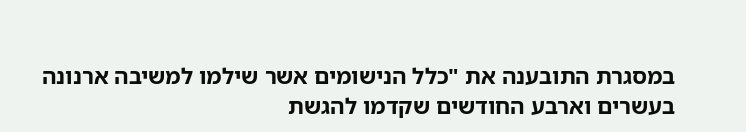במסגרת התובענה את "כלל הנישומים אשר שילמו למשיבה ארנונה בעשרים וארבע החודשים שקדמו להגשת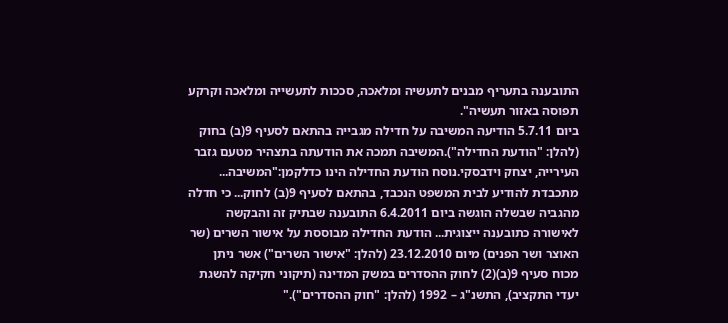התובענה בתעריף מבנים לתעשיה ומלאכה, סככות לתעשייה ומלאכה וקרקע תפוסה באזור תעשיה".
ביום 5.7.11 הודיעה המשיבה על חדילה מגבייה בהתאם לסעיף 9(ב) בחוק (להלן: "הודעת החדילה").המשיבה תמכה את הודעתה בתצהיר מטעם גזבר העירייה, יצחק וידבסקי.נוסח הודעת החדילה הינו כדלקמן:"המשיבה... מתכבדת להודיע לבית המשפט הנכבד, בהתאם לסעיף 9(ב) לחוק... כי חדלה מהגביה שבשלה הוגשה ביום 6.4.2011 התובענה שבתיק זה והבקשה לאישורה כתובענה ייצוגית... הודעת החדילה מבוססת על אישור השרים (שר האוצר ושר הפנים) מיום 23.12.2010 (להלן: "אישור השרים") אשר ניתן מכוח סעיף 9(ב)(2) לחוק ההסדרים במשק המדינה (תיקוני חקיקה להשגת יעדי התקציב), התשנ"ג – 1992 (להלן: "חוק ההסדרים")."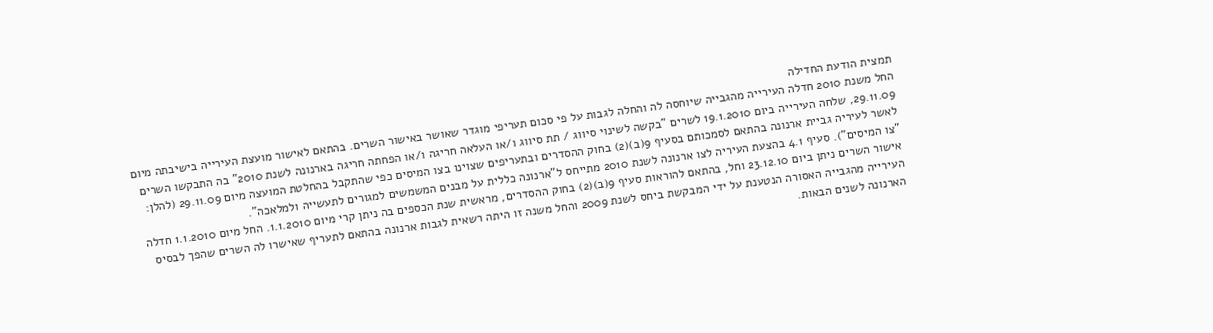תמצית הודעת החדילה
החל משנת 2010 חדלה העירייה מהגבייה שיוחסה לה והחלה לגבות על פי סכום תעריפי מוגדר שאושר באישור השרים. בהתאם לאישור מועצת העירייה בישיבתה מיום 29.11.09, שלחה העירייה ביום 19.1.2010 לשרים "בקשה לשינוי סיווג / תת סיווג ו/או העלאה חריגה ו/או הפחתה חריגה בארנונה לשנת 2010" בה התבקשו השרים לאשר לעיריה גביית ארנונה בהתאם לסמכותם בסעיף 9(ב)(2) בחוק ההסדרים ובתעריפים שצוינו בצו המיסים כפי שהתקבל בהחלטת המועצה מיום 29.11.09 (להלן: "צו המיסים"). סעיף 4.1 בהצעת העיריה לצו ארנונה לשנת 2010 מתייחס ל"ארנונה כללית על מבנים המשמשים למגורים לתעשייה ולמלאכה".
אישור השרים ניתן ביום 23.12.10 וחל, בהתאם להוראות סעיף 9(ב)(2) בחוק ההסדרים, מראשית שנת הכספים בה ניתן קרי מיום 1.1.2010. החל מיום 1.1.2010 חדלה העירייה מהגבייה האסורה הנטענת על ידי המבקשת ביחס לשנת 2009 והחל משנה זו היתה רשאית לגבות ארנונה בהתאם לתעריף שאישרו לה השרים שהפך לבסיס הארנונה לשנים הבאות.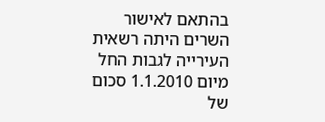בהתאם לאישור השרים היתה רשאית העירייה לגבות החל מיום 1.1.2010 סכום של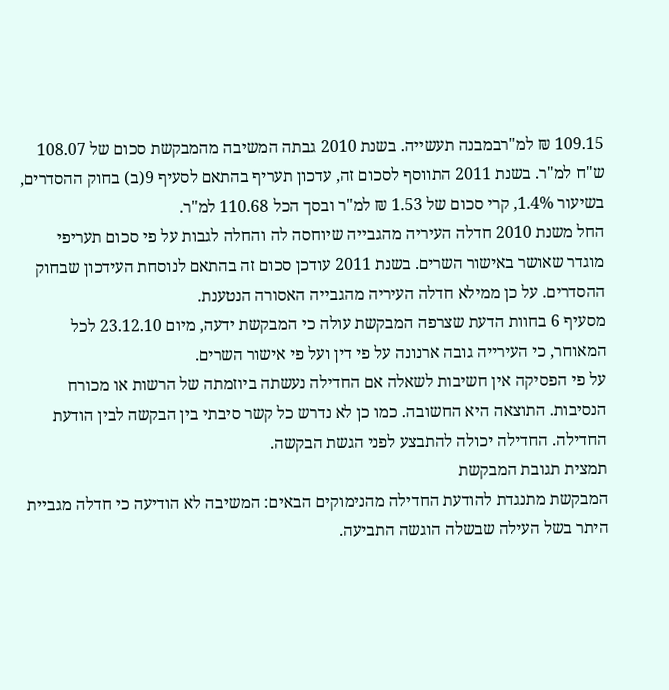109.15 ₪ למ"רבמבנה תעשייה. בשנת 2010 גבתה המשיבה מהמבקשת סכום של 108.07 ש"ח למ"ר. בשנת 2011 התווסף לסכום זה, עדכון תעריף בהתאם לסעיף 9(ב) בחוק ההסדרים, בשיעור 1.4%, קרי סכום של 1.53 ₪ למ"ר ובסך הכל 110.68 למ"ר.
החל משנת 2010 חדלה העיריה מהגבייה שיוחסה לה והחלה לגבות על פי סכום תעריפי מוגדר שאושר באישור השרים. בשנת 2011 עודכן סכום זה בהתאם לנוסחת העידכון שבחוק ההסדרים. על כן ממילא חדלה העיריה מהגבייה האסורה הנטענת.
מסעיף 6 בחוות הדעת שצרפה המבקשת עולה כי המבקשת ידעה, מיום 23.12.10 לכל המאוחר, כי העירייה גובה ארנונה על פי דין ועל פי אישור השרים.
על פי הפסיקה אין חשיבות לשאלה אם החדילה נעשתה ביוזמתה של הרשות או מכורח הנסיבות. התוצאה היא החשובה. כמו כן לא נדרש כל קשר סיבתי בין הבקשה לבין הודעת החדילה. החדילה יכולה להתבצע לפני הגשת הבקשה.
תמצית תגובת המבקשת
המבקשת מתנגדת להודעת החדילה מהנימוקים הבאים: המשיבה לא הודיעה כי חדלה מגביית היתר בשל העילה שבשלה הוגשה התביעה.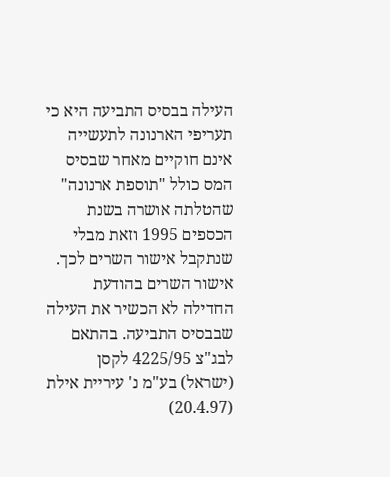העילה בבסיס התביעה היא כי תעריפי הארנונה לתעשייה אינם חוקיים מאחר שבסיס המס כולל "תוספת ארנונה" שהטלתה אושרה בשנת הכספים 1995 וזאת מבלי שנתקבל אישור השרים לכך. אישור השרים בהודעת החדילה לא הכשיר את העילה שבבסיס התביעה. בהתאם לבג"צ 4225/95 לקסן (ישראל) בע"מ נ' עיריית אילת (20.4.97)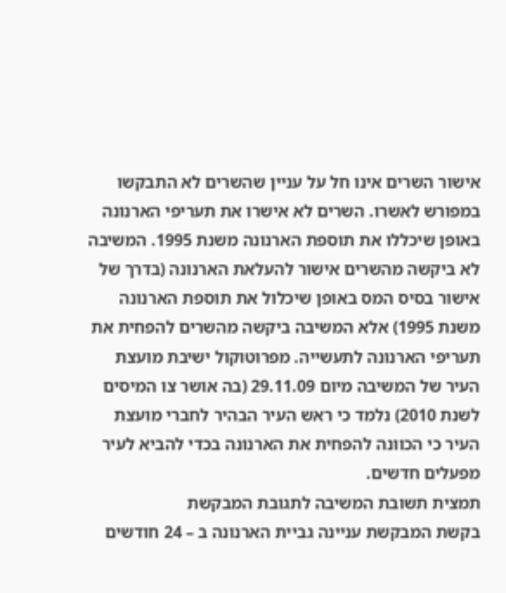אישור השרים אינו חל על עניין שהשרים לא התבקשו במפורש לאשרו. השרים לא אישרו את תעריפי הארנונה באופן שיכללו את תוספת הארנונה משנת 1995. המשיבה לא ביקשה מהשרים אישור להעלאת הארנונה (בדרך של אישור בסיס המס באופן שיכלול את תוספת הארנונה משנת 1995) אלא המשיבה ביקשה מהשרים להפחית את תעריפי הארנונה לתעשייה. מפרוטוקול ישיבת מועצת העיר של המשיבה מיום 29.11.09 (בה אושר צו המיסים לשנת 2010) נלמד כי ראש העיר הבהיר לחברי מועצת העיר כי הכוונה להפחית את הארנונה בכדי להביא לעיר מפעלים חדשים.
תמצית תשובת המשיבה לתגובת המבקשת
בקשת המבקשת עניינה גביית הארנונה ב – 24 חודשים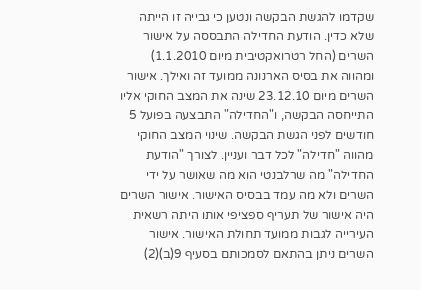שקדמו להגשת הבקשה ונטען כי גבייה זו הייתה שלא כדין. הודעת החדילה התבססה על אישור השרים (החל רטרואקטיבית מיום 1.1.2010) ומהווה את בסיס הארנונה ממועד זה ואילך. אישור השרים מיום 23.12.10 שינה את המצב החוקי אליו התייחסה הבקשה, ו"החדילה" התבצעה בפועל 5 חודשים לפני הגשת הבקשה. שינוי המצב החוקי מהווה "חדילה" לכל דבר ועניין. לצורך "הודעת החדילה" מה שרלבנטי הוא מה שאושר על ידי השרים ולא מה עמד בבסיס האישור. אישור השרים היה אישור של תעריף ספציפי אותו היתה רשאית העירייה לגבות ממועד תחולת האישור. אישור השרים ניתן בהתאם לסמכותם בסעיף 9(ב)(2)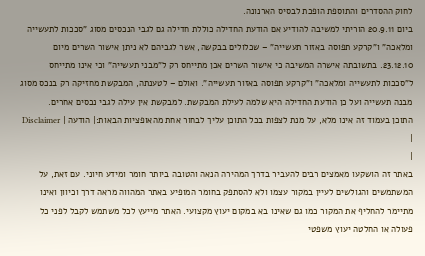לחוק ההסדרים והתוספת הופכת לבסיס הארנונה.
ביום 20.9.11 הוריתי למשיבה להודיע אם הודעת החדילה כוללת חדילה גם לגבי הנכסים מסוג "סככות לתעשייה ומלאכה" ו"קרקע תפוסה באזור תעשייה" – שכלולים בבקשה, אשר לגביהם לא ניתן אישור השרים מיום 23.12.10. בתשובתה אישרה המשיבה כי אישור השרים אכן מתייחס רק ל"מבני תעשייה" וכי אינו מתייחס ל"סככות לתעשייה ומלאכה" ו"קרקע תפוסה באזור תעשייה". ואולם – לטענתה, המבקשת מחזיקה רק בנכס מסוג מבנה תעשייה ועל כן הודעת החדילה היא שלמה לעילת המבקשת. למבקשת אין עילה לגבי נכסים אחרים.
התוכן בעמוד זה אינו מלא, על מנת לצפות בכל התוכן עליך לבחור אחת מהאופציות הבאות:| הודעה | Disclaimer |
|
באתר זה הושקעו מאמצים רבים להעביר בדרך המהירה הנאה והטובה ביותר חומר ומידע חיוני. עם זאת, על המשתמשים והגולשים לעיין במקור עצמו ולא להסתפק בחומר המופיע באתר המהווה מראה דרך וכיוון ואינו מתיימר להחליף את המקור כמו גם שאינו בא במקום יעוץ מקצועי. האתר מייעץ לכל משתמש לקבל לפני כל פעולה או החלטה יעוץ משפטי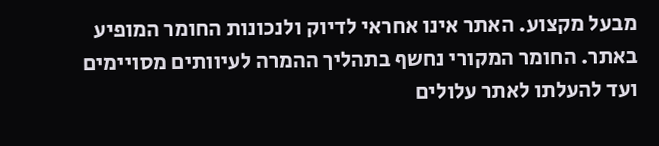מבעל מקצוע. האתר אינו אחראי לדיוק ולנכונות החומר המופיע באתר. החומר המקורי נחשף בתהליך ההמרה לעיוותים מסויימים ועד להעלתו לאתר עלולים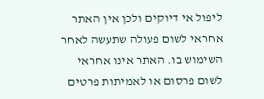ליפול אי דיוקים ולכן אין האתר אחראי לשום פעולה שתעשה לאחר השימוש בו. האתר אינו אחראי לשום פרסום או לאמיתות פרטים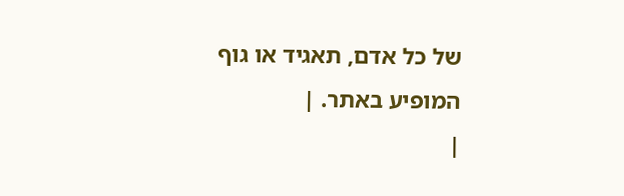של כל אדם, תאגיד או גוף המופיע באתר. |
|